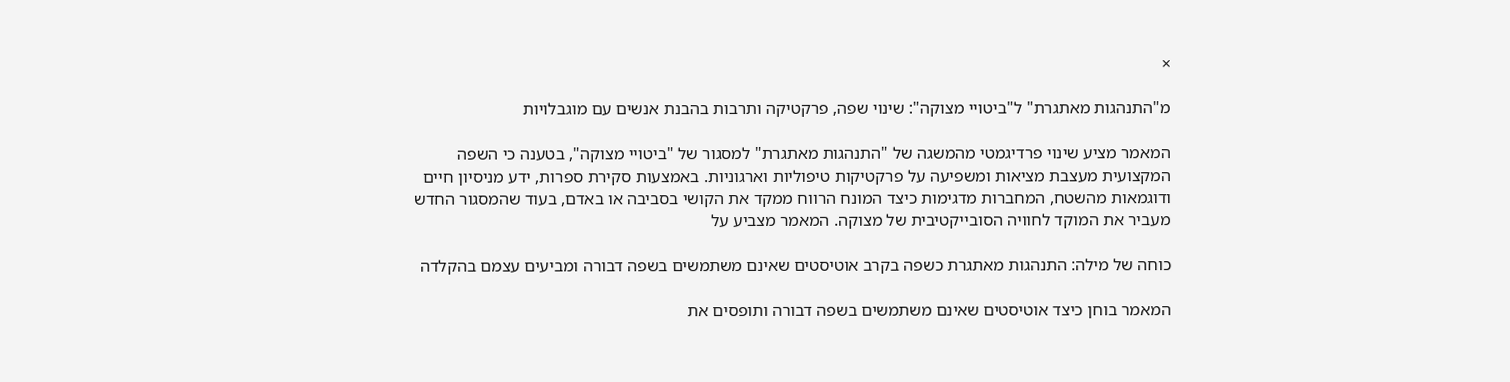×

מ"התנהגות מאתגרת" ל"ביטויי מצוקה": שינוי שפה, פרקטיקה ותרבות בהבנת אנשים עם מוגבלויות

המאמר מציע שינוי פרדיגמטי מהמשגה של "התנהגות מאתגרת" למסגור של "ביטויי מצוקה", בטענה כי השפה המקצועית מעצבת מציאות ומשפיעה על פרקטיקות טיפוליות וארגוניות. באמצעות סקירת ספרות, ידע מניסיון חיים ודוגמאות מהשטח, המחברות מדגימות כיצד המונח הרווח ממקד את הקושי בסביבה או באדם, בעוד שהמסגור החדש מעביר את המוקד לחוויה הסובייקטיבית של מצוקה. המאמר מצביע על

כוחה של מילה: התנהגות מאתגרת כשפה בקרב אוטיסטים שאינם משתמשים בשפה דבורה ומביעים עצמם בהקלדה

המאמר בוחן כיצד אוטיסטים שאינם משתמשים בשפה דבורה ותופסים את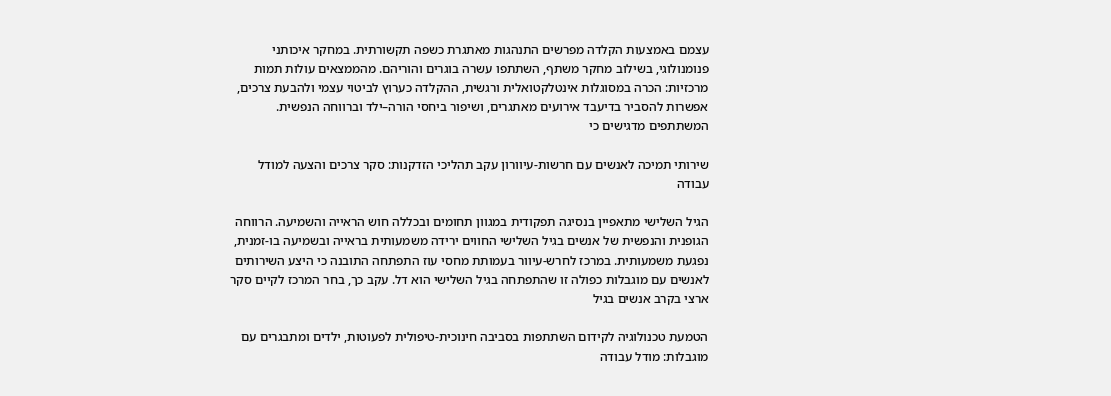עצמם באמצעות הקלדה מפרשים התנהגות מאתגרת כשפה תקשורתית. במחקר איכותני פנומנולוגי, בשילוב מחקר משתף, השתתפו עשרה בוגרים והוריהם. מהממצאים עולות תמות מרכזיות: הכרה במסוגלות אינטלקטואלית ורגשית, ההקלדה כערוץ לביטוי עצמי ולהבעת צרכים, אפשרות להסביר בדיעבד אירועים מאתגרים, ושיפור ביחסי הורה–ילד וברווחה הנפשית. המשתתפים מדגישים כי

שירותי תמיכה לאנשים עם חרשות-עיוורון עקב תהליכי הזדקנות: סקר צרכים והצעה למודל עבודה

הגיל השלישי מתאפיין בנסיגה תפקודית במגוון תחומים ובכללה חוש הראייה והשמיעה. הרווחה הגופנית והנפשית של אנשים בגיל השלישי החווים ירידה משמעותית בראייה ובשמיעה בו-זמנית, נפגעת משמעותית. במרכז לחרש-עיוור בעמותת מחסי עוז התפתחה התובנה כי היצע השירותים לאנשים עם מוגבלות כפולה זו שהתפתחה בגיל השלישי הוא דל. עקב כך, בחר המרכז לקיים סקר ארצי בקרב אנשים בגיל

הטמעת טכנולוגיה לקידום השתתפות בסביבה חינוכית-טיפולית לפעוטות, ילדים ומתבגרים עם מוגבלות: מודל עבודה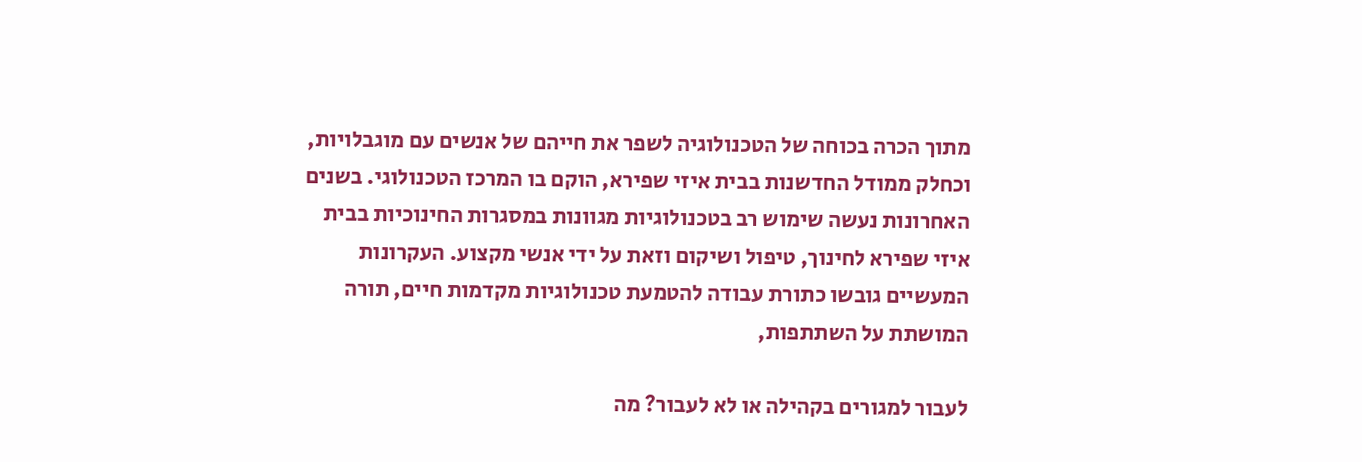מתוך הכרה בכוחה של הטכנולוגיה לשפר את חייהם של אנשים עם מוגבלויות, וכחלק ממודל החדשנות בבית איזי שפירא, הוקם בו המרכז הטכנולוגי. בשנים האחרונות נעשה שימוש רב בטכנולוגיות מגוונות במסגרות החינוכיות בבית איזי שפירא לחינוך, טיפול ושיקום וזאת על ידי אנשי מקצוע. העקרונות המעשיים גובשו כתורת עבודה להטמעת טכנולוגיות מקדמות חיים, תורה המושתת על השתתפות,

לעבור למגורים בקהילה או לא לעבור? מה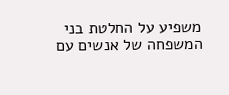משפיע על החלטת בני המשפחה של אנשים עם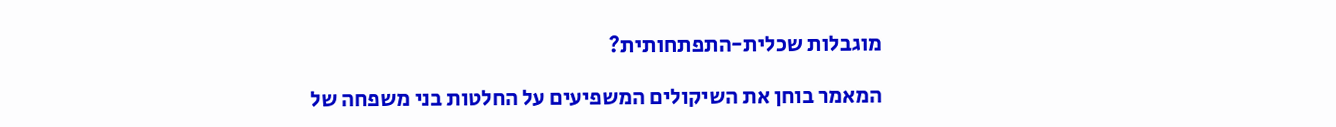מוגבלות שכלית-התפתחותית?

המאמר בוחן את השיקולים המשפיעים על החלטות בני משפחה של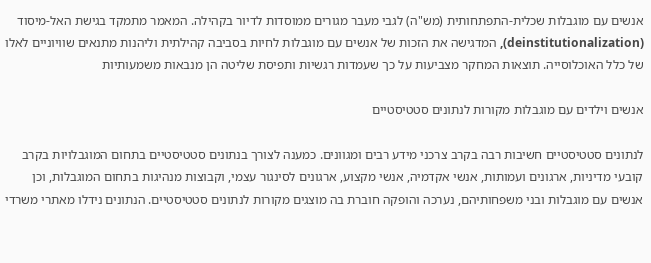אנשים עם מוגבלות שכלית-התפתחותית (מש"ה) לגבי מעבר מגורים ממוסדות לדיור בקהילה. המאמר מתמקד בגישת האל-מיסוד (deinstitutionalization), המדגישה את הזכות של אנשים עם מוגבלות לחיות בסביבה קהילתית וליהנות מתנאים שוויוניים לאלו של כלל האוכלוסייה. תוצאות המחקר מצביעות על כך שעמדות רגשיות ותפיסת שליטה הן מנבאות משמעותיות

אנשים וילדים עם מוגבלות מקורות לנתונים סטטיסטיים

לנתונים סטטיסטיים חשיבות רבה בקרב צרכני מידע רבים ומגוונים. כמענה לצורך בנתונים סטטיסטיים בתחום המוגבלויות בקרב קובעי מדיניות, ארגונים ועמותות, אנשי אקדמיה, אנשי מקצוע, ארגונים לסינגור עצמי, וקבוצות מנהיגות בתחום המוגבלות, וכן אנשים עם מוגבלות ובני משפחותיהם, נערכה והופקה חוברת בה מוצגים מקורות לנתונים סטטיסטיים. הנתונים נידלו מאתרי משרדי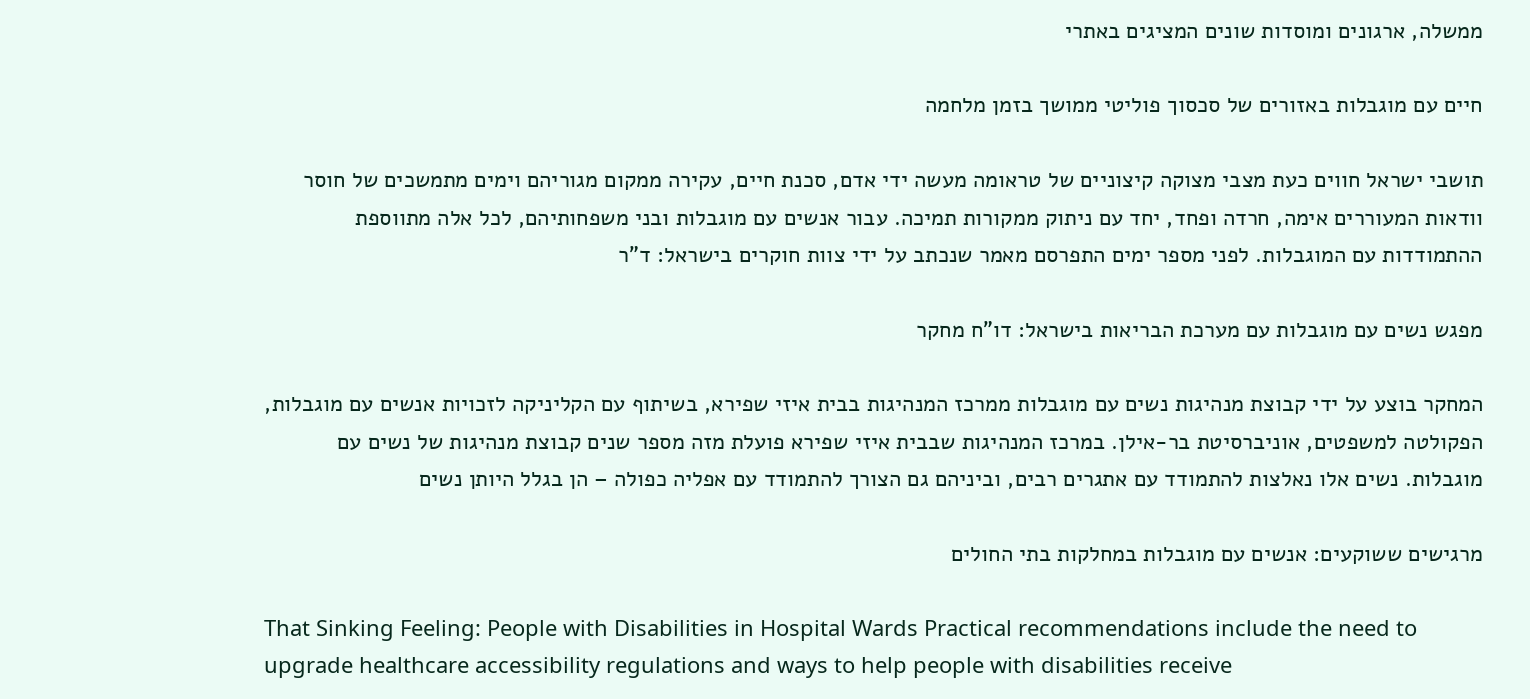ממשלה, ארגונים ומוסדות שונים המציגים באתרי

חיים עם מוגבלות באזורים של סכסוך פוליטי ממושך בזמן מלחמה

תושבי ישראל חווים כעת מצבי מצוקה קיצוניים של טראומה מעשה ידי אדם, סכנת חיים, עקירה ממקום מגוריהם וימים מתמשכים של חוסר וודאות המעוררים אימה, חרדה ופחד, יחד עם ניתוק ממקורות תמיכה. עבור אנשים עם מוגבלות ובני משפחותיהם, לכל אלה מתווספת ההתמודדות עם המוגבלות. לפני מספר ימים התפרסם מאמר שנכתב על ידי צוות חוקרים בישראל: ד"ר

מפגש נשים עם מוגבלות עם מערכת הבריאות בישראל: דו"ח מחקר

המחקר בוצע על ידי קבוצת מנהיגות נשים עם מוגבלות ממרכז המנהיגות בבית איזי שפירא, בשיתוף עם הקליניקה לזכויות אנשים עם מוגבלות, הפקולטה למשפטים, אוניברסיטת בר-אילן. במרכז המנהיגות שבבית איזי שפירא פועלת מזה מספר שנים קבוצת מנהיגות של נשים עם מוגבלות. נשים אלו נאלצות להתמודד עם אתגרים רבים, וביניהם גם הצורך להתמודד עם אפליה כפולה – הן בגלל היותן נשים

מרגישים ששוקעים: אנשים עם מוגבלות במחלקות בתי החולים

That Sinking Feeling: People with Disabilities in Hospital Wards Practical recommendations include the need to upgrade healthcare accessibility regulations and ways to help people with disabilities receive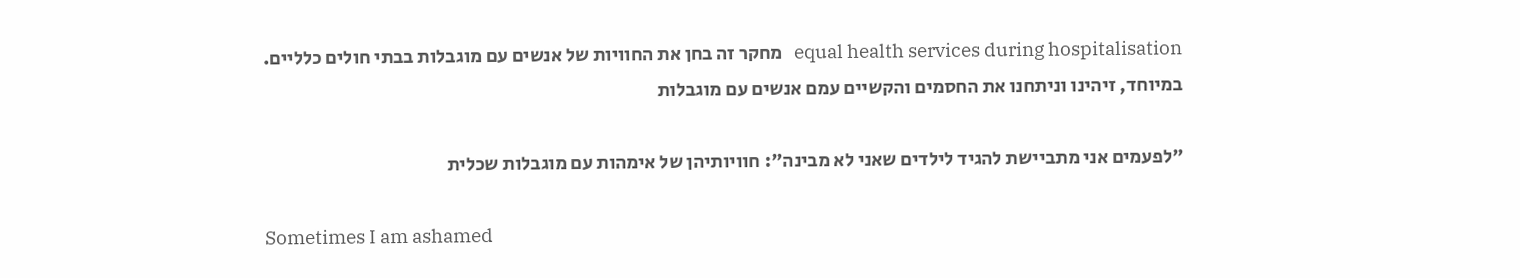equal health services during hospitalisation   מחקר זה בחן את החוויות של אנשים עם מוגבלות בבתי חולים כלליים. במיוחד, זיהינו וניתחנו את החסמים והקשיים עמם אנשים עם מוגבלות

"לפעמים אני מתביישת להגיד לילדים שאני לא מבינה": חוויותיהן של אימהות עם מוגבלות שכלית

Sometimes I am ashamed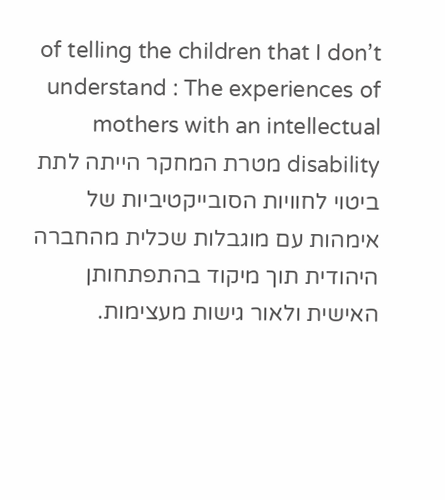of telling the children that I don’t understand : The experiences of mothers with an intellectual disability מטרת המחקר הייתה לתת ביטוי לחוויות הסובייקטיביות של אימהות עם מוגבלות שכלית מהחברה היהודית תוך מיקוד בהתפתחותן האישית ולאור גישות מעצימות.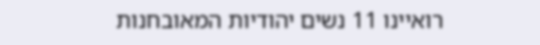רואיינו 11 נשים יהודיות המאובחנות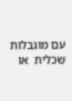עם מוגבלות שכלית  או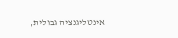אינטליגנציה גבולית,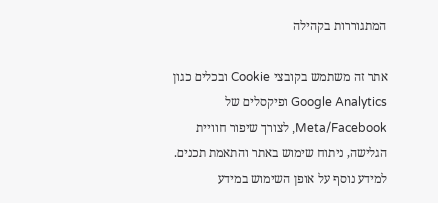המתגוררות בקהילה

אתר זה משתמש בקובצי Cookie ובכלים כגון Google Analytics ופיקסלים של Meta/Facebook, לצורך שיפור חוויית הגלישה, ניתוח שימוש באתר והתאמת תכנים. למידע נוסף על אופן השימוש במידע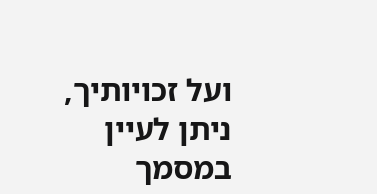ועל זכויותיך, ניתן לעיין במסמך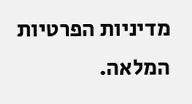מדיניות הפרטיות המלאה.